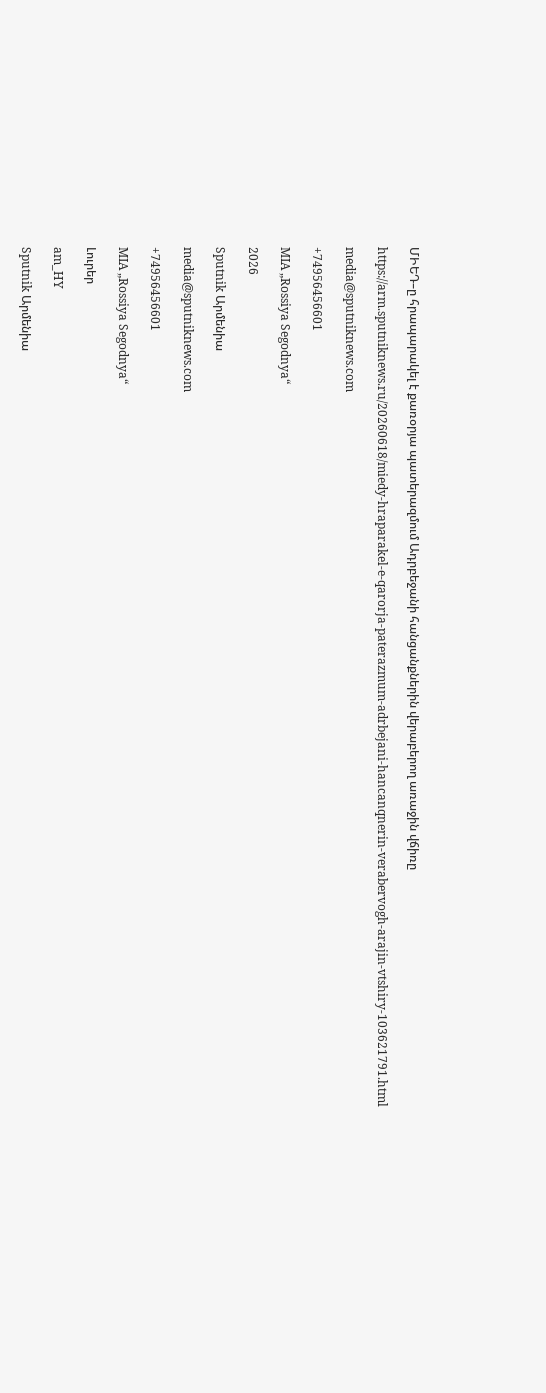ՄԻԵԴ–ը հրապարակել է քառօրյա պատերազմում Ադրբեջանի հանցանքներին վերաբերող առաջին վճիռը

https://arm.sputniknews.ru/20260618/miedy-hraparakel-e-qarorja-paterazmum-adrbejani-hancanqnerin-verabervogh-arajin-vtshiry-103621791.html

media@sputniknews.com

+74956456601

MIA „Rossiya Segodnya“

2026

Sputnik Արմենիա

media@sputniknews.com

+74956456601

MIA „Rossiya Segodnya“

Լուրեր

am_HY

Sputnik Արմենիա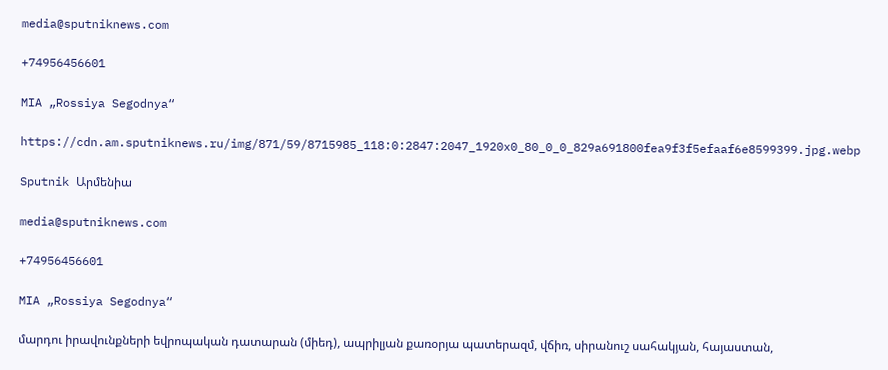media@sputniknews.com

+74956456601

MIA „Rossiya Segodnya“

https://cdn.am.sputniknews.ru/img/871/59/8715985_118:0:2847:2047_1920x0_80_0_0_829a691800fea9f3f5efaaf6e8599399.jpg.webp

Sputnik Արմենիա

media@sputniknews.com

+74956456601

MIA „Rossiya Segodnya“

մարդու իրավունքների եվրոպական դատարան (միեդ), ապրիլյան քառօրյա պատերազմ, վճիռ, սիրանուշ սահակյան, հայաստան,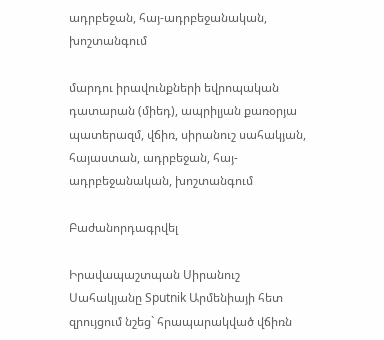ադրբեջան, հայ-ադրբեջանական, խոշտանգում

մարդու իրավունքների եվրոպական դատարան (միեդ), ապրիլյան քառօրյա պատերազմ, վճիռ, սիրանուշ սահակյան, հայաստան, ադրբեջան, հայ-ադրբեջանական, խոշտանգում

Բաժանորդագրվել

Իրավապաշտպան Սիրանուշ Սահակյանը Sputnik Արմենիայի հետ զրույցում նշեց` հրապարակված վճիռն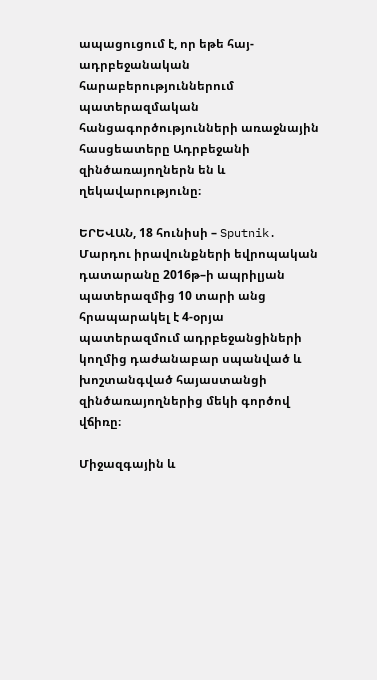ապացուցում է, որ եթե հայ-ադրբեջանական հարաբերություններում պատերազմական հանցագործությունների առաջնային հասցեատերը Ադրբեջանի զինծառայողներն են և ղեկավարությունը։

ԵՐԵՎԱՆ, 18 հունիսի – Sputnik. Մարդու իրավունքների եվրոպական դատարանը 2016թ–ի ապրիլյան պատերազմից 10 տարի անց հրապարակել է 4-օրյա պատերազմում ադրբեջանցիների կողմից դաժանաբար սպանված և խոշտանգված հայաստանցի զինծառայողներից մեկի գործով վճիռը։

Միջազգային և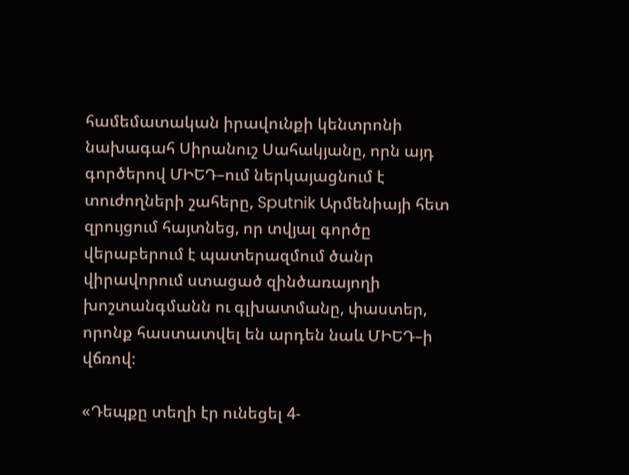համեմատական իրավունքի կենտրոնի նախագահ Սիրանուշ Սահակյանը, որն այդ գործերով ՄԻԵԴ–ում ներկայացնում է տուժողների շահերը, Sputnik Արմենիայի հետ զրույցում հայտնեց, որ տվյալ գործը վերաբերում է պատերազմում ծանր վիրավորում ստացած զինծառայողի խոշտանգմանն ու գլխատմանը, փաստեր, որոնք հաստատվել են արդեն նաև ՄԻԵԴ–ի վճռով։

«Դեպքը տեղի էր ունեցել 4-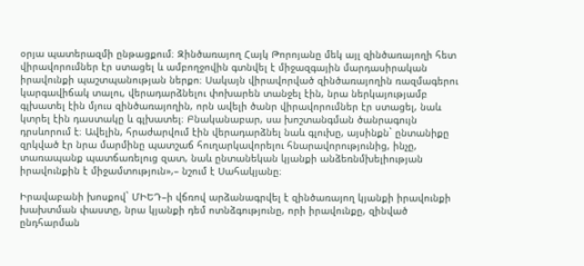օրյա պատերազմի ընթացքում։ Զինծառայող Հայկ Թորոյանը մեկ այլ զինծառայողի հետ վիրավորումներ էր ստացել և ամբողջովին գտնվել է միջազգային մարդասիրական իրավունքի պաշտպանության ներքո։ Սակայն վիրավորված զինծառայողին ռազմագերու կարգավիճակ տալու, վերադարձնելու փոխարեն տանջել էին, նրա ներկայությամբ գլխատել էին մյուս զինծառայողին, որն ավելի ծանր վիրավորումներ էր ստացել, նաև կտրել էին դաստակը և գլխատել։ Բնականաբար, սա խոշտանգման ծանրագույն դրսևորում է։ Ավելին, հրաժարվում էին վերադարձնել նաև գլուխը, այսինքն` ընտանիքը զրկված էր նրա մարմինը պատշաճ հուղարկավորելու հնարավորությունից, ինչը, տառապանք պատճառելուց զատ, նաև ընտանեկան կյանքի անձեռնմխելիության իրավունքին է միջամտություն»,– նշում է Սահակյանը։

Իրավաբանի խոսքով` ՄԻԵԴ–ի վճռով արձանագրվել է զինծառայող կյանքի իրավունքի խախտման փաստը, նրա կյանքի դեմ ոտնձգությունը, որի իրավունքը, զինված ընդհարման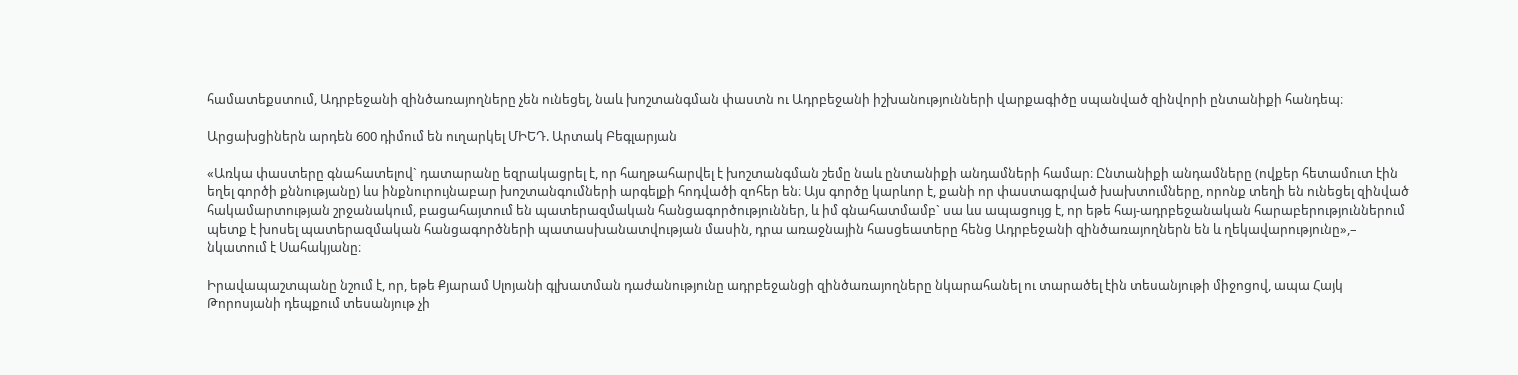համատեքստում, Ադրբեջանի զինծառայողները չեն ունեցել, նաև խոշտանգման փաստն ու Ադրբեջանի իշխանությունների վարքագիծը սպանված զինվորի ընտանիքի հանդեպ։

Արցախցիներն արդեն 600 դիմում են ուղարկել ՄԻԵԴ. Արտակ Բեգլարյան

«Առկա փաստերը գնահատելով` դատարանը եզրակացրել է, որ հաղթահարվել է խոշտանգման շեմը նաև ընտանիքի անդամների համար։ Ընտանիքի անդամները (ովքեր հետամուտ էին եղել գործի քննությանը) ևս ինքնուրույնաբար խոշտանգումների արգելքի հոդվածի զոհեր են։ Այս գործը կարևոր է, քանի որ փաստագրված խախտումները, որոնք տեղի են ունեցել զինված հակամարտության շրջանակում, բացահայտում են պատերազմական հանցագործություններ, և իմ գնահատմամբ` սա ևս ապացույց է, որ եթե հայ-ադրբեջանական հարաբերություններում պետք է խոսել պատերազմական հանցագործների պատասխանատվության մասին, դրա առաջնային հասցեատերը հենց Ադրբեջանի զինծառայողներն են և ղեկավարությունը»,– նկատում է Սահակյանը։

Իրավապաշտպանը նշում է, որ, եթե Քյարամ Սլոյանի գլխատման դաժանությունը ադրբեջանցի զինծառայողները նկարահանել ու տարածել էին տեսանյութի միջոցով, ապա Հայկ Թորոսյանի դեպքում տեսանյութ չի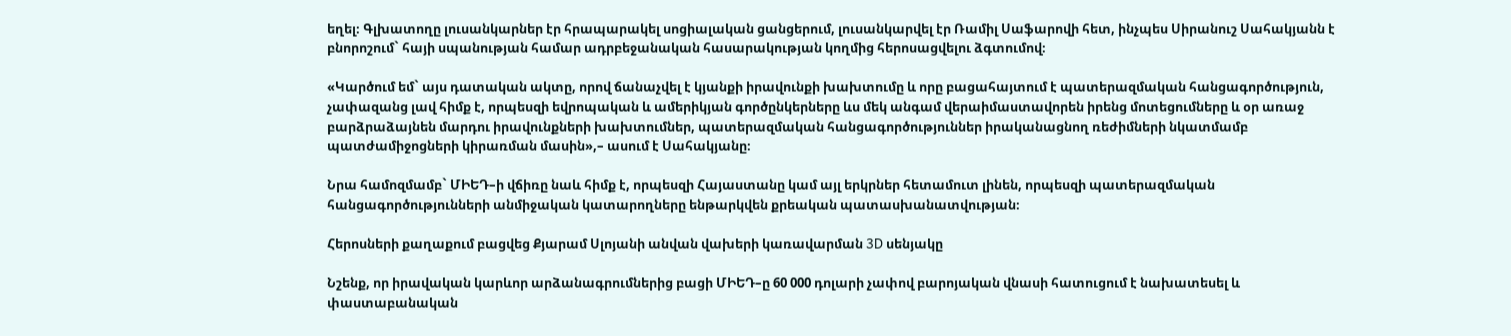եղել։ Գլխատողը լուսանկարներ էր հրապարակել սոցիալական ցանցերում, լուսանկարվել էր Ռամիլ Սաֆարովի հետ, ինչպես Սիրանուշ Սահակյանն է բնորոշում` հայի սպանության համար ադրբեջանական հասարակության կողմից հերոսացվելու ձգտումով։

«Կարծում եմ` այս դատական ակտը, որով ճանաչվել է կյանքի իրավունքի խախտումը և որը բացահայտում է պատերազմական հանցագործություն, չափազանց լավ հիմք է, որպեսզի եվրոպական և ամերիկյան գործընկերները ևս մեկ անգամ վերաիմաստավորեն իրենց մոտեցումները և օր առաջ բարձրաձայնեն մարդու իրավունքների խախտումներ, պատերազմական հանցագործություններ իրականացնող ռեժիմների նկատմամբ պատժամիջոցների կիրառման մասին»,– ասում է Սահակյանը։

Նրա համոզմամբ` ՄԻԵԴ–ի վճիռը նաև հիմք է, որպեսզի Հայաստանը կամ այլ երկրներ հետամուտ լինեն, որպեսզի պատերազմական հանցագործությունների անմիջական կատարողները ենթարկվեն քրեական պատասխանատվության։

Հերոսների քաղաքում բացվեց Քյարամ Սլոյանի անվան վախերի կառավարման 3D սենյակը

Նշենք, որ իրավական կարևոր արձանագրումներից բացի ՄԻԵԴ–ը 60 000 դոլարի չափով բարոյական վնասի հատուցում է նախատեսել և փաստաբանական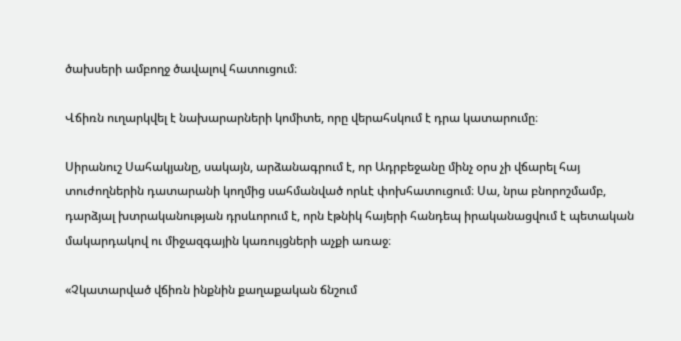ծախսերի ամբողջ ծավալով հատուցում։

Վճիռն ուղարկվել է նախարարների կոմիտե, որը վերահսկում է դրա կատարումը։

Սիրանուշ Սահակյանը, սակայն, արձանագրում է, որ Ադրբեջանը մինչ օրս չի վճարել հայ տուժողներին դատարանի կողմից սահմանված որևէ փոխհատուցում։ Սա, նրա բնորոշմամբ, դարձյալ խտրականության դրսևորում է, որն էթնիկ հայերի հանդեպ իրականացվում է պետական մակարդակով ու միջազգային կառույցների աչքի առաջ։

«Չկատարված վճիռն ինքնին քաղաքական ճնշում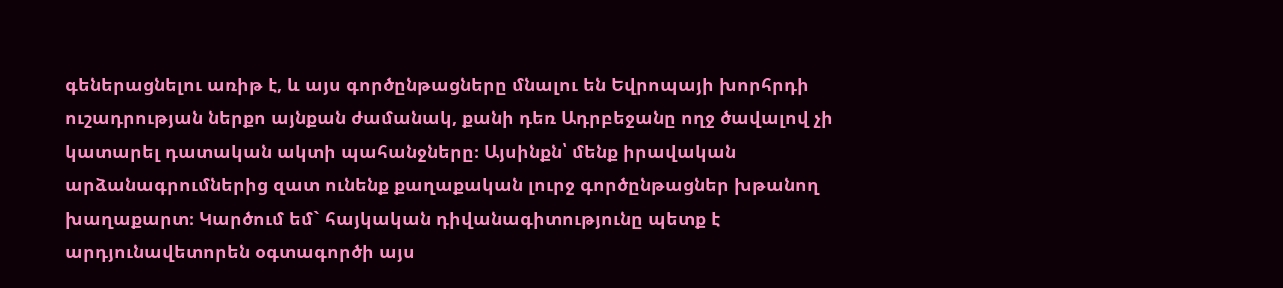գեներացնելու առիթ է, և այս գործընթացները մնալու են Եվրոպայի խորհրդի ուշադրության ներքո այնքան ժամանակ, քանի դեռ Ադրբեջանը ողջ ծավալով չի կատարել դատական ակտի պահանջները։ Այսինքն՝ մենք իրավական արձանագրումներից զատ ունենք քաղաքական լուրջ գործընթացներ խթանող խաղաքարտ։ Կարծում եմ` հայկական դիվանագիտությունը պետք է արդյունավետորեն օգտագործի այս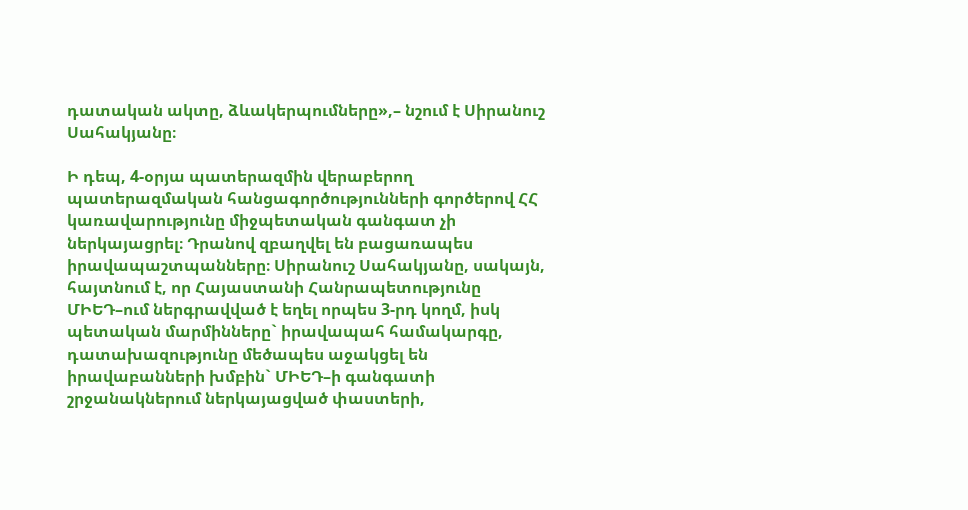դատական ակտը, ձևակերպումները»,– նշում է Սիրանուշ Սահակյանը։

Ի դեպ, 4-օրյա պատերազմին վերաբերող պատերազմական հանցագործությունների գործերով ՀՀ կառավարությունը միջպետական գանգատ չի ներկայացրել։ Դրանով զբաղվել են բացառապես իրավապաշտպանները։ Սիրանուշ Սահակյանը, սակայն, հայտնում է, որ Հայաստանի Հանրապետությունը ՄԻԵԴ–ում ներգրավված է եղել որպես 3-րդ կողմ, իսկ պետական մարմինները` իրավապահ համակարգը, դատախազությունը մեծապես աջակցել են իրավաբանների խմբին` ՄԻԵԴ–ի գանգատի շրջանակներում ներկայացված փաստերի,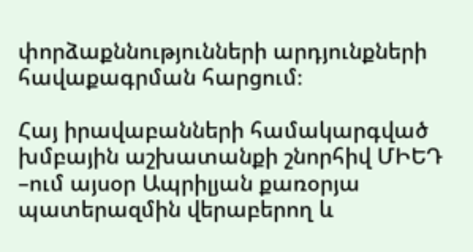փորձաքննությունների արդյունքների հավաքագրման հարցում։

Հայ իրավաբանների համակարգված խմբային աշխատանքի շնորհիվ ՄԻԵԴ –ում այսօր Ապրիլյան քառօրյա պատերազմին վերաբերող և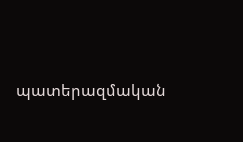պատերազմական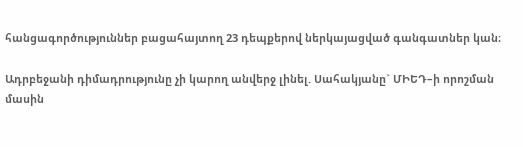հանցագործություններ բացահայտող 23 դեպքերով ներկայացված գանգատներ կան։

Ադրբեջանի դիմադրությունը չի կարող անվերջ լինել. Սահակյանը` ՄԻԵԴ–ի որոշման մասին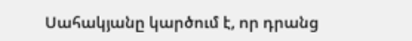Սահակյանը կարծում է, որ դրանց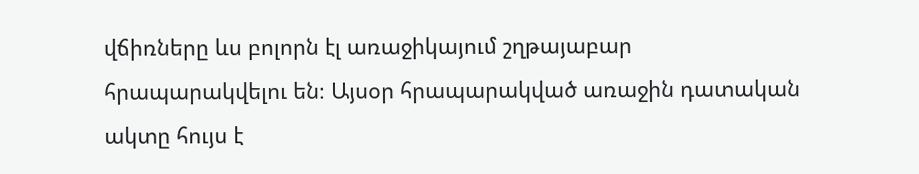վճիռները ևս բոլորն էլ առաջիկայում շղթայաբար հրապարակվելու են։ Այսօր հրապարակված առաջին դատական ակտը հույս է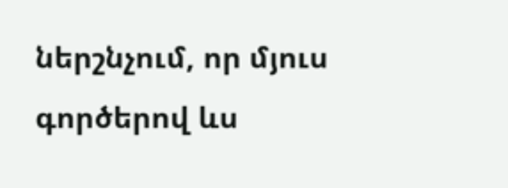ներշնչում, որ մյուս գործերով ևս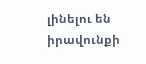լինելու են իրավունքի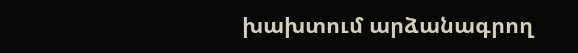խախտում արձանագրող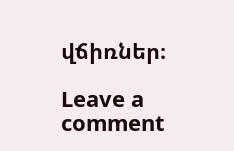վճիռներ։

Leave a comment